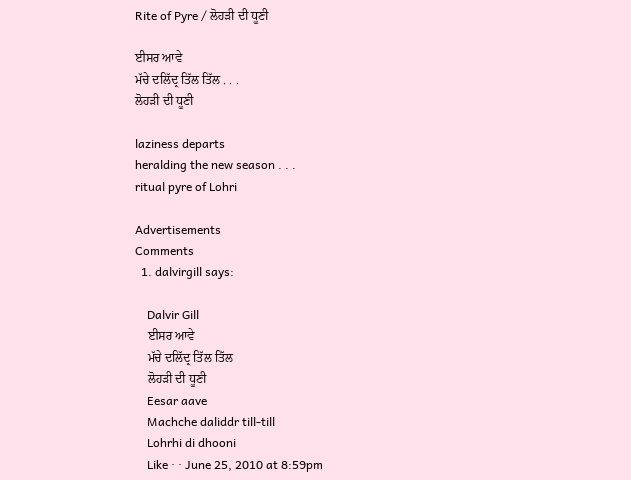Rite of Pyre / ਲੋਹੜੀ ਦੀ ਧੂਣੀ

ਈਸਰ ਆਵੇ
ਮੱਚੇ ਦਲਿੱਦ੍ਰ ਤਿੱਲ ਤਿੱਲ . . .
ਲੋਹੜੀ ਦੀ ਧੂਣੀ

laziness departs
heralding the new season . . .
ritual pyre of Lohri

Advertisements
Comments
  1. dalvirgill says:

    Dalvir Gill
    ਈਸਰ ਆਵੇ
    ਮੱਚੇ ਦਲਿੱਦ੍ਰ ਤਿੱਲ ਤਿੱਲ
    ਲੋਹੜੀ ਦੀ ਧੂਣੀ
    Eesar aave
    Machche daliddr till-till
    Lohrhi di dhooni
    Like · · June 25, 2010 at 8:59pm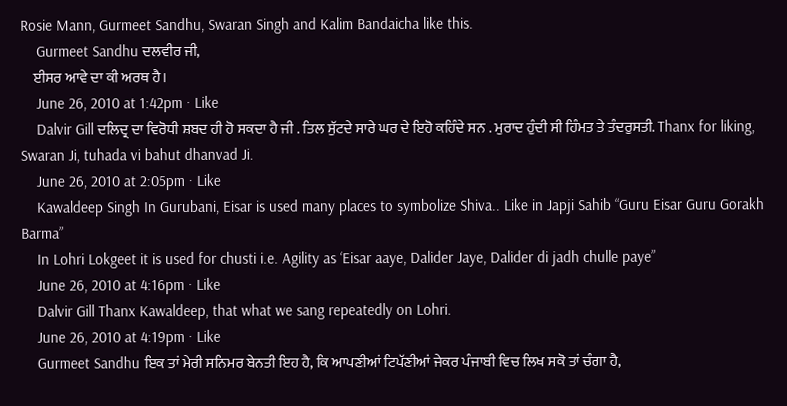Rosie Mann, Gurmeet Sandhu, Swaran Singh and Kalim Bandaicha like this.
    Gurmeet Sandhu ਦਲਵੀਰ ਜੀ,
    ਈਸਰ ਆਵੇ ਦਾ ਕੀ ਅਰਥ ਹੈ।
    June 26, 2010 at 1:42pm · Like
    Dalvir Gill ਦਲਿਦ੍ਰ ਦਾ ਵਿਰੋਧੀ ਸ਼ਬਦ ਹੀ ਹੋ ਸਕਦਾ ਹੈ ਜੀ . ਤਿਲ ਸੁੱਟਦੇ ਸਾਰੇ ਘਰ ਦੇ ਇਹੋ ਕਹਿੰਦੇ ਸਨ . ਮੁਰਾਦ ਹੁੰਦੀ ਸੀ ਹਿੰਮਤ ਤੇ ਤੰਦਰੁਸਤੀ. Thanx for liking, Swaran Ji, tuhada vi bahut dhanvad Ji.
    June 26, 2010 at 2:05pm · Like
    Kawaldeep Singh In Gurubani, Eisar is used many places to symbolize Shiva.. Like in Japji Sahib “Guru Eisar Guru Gorakh Barma”
    In Lohri Lokgeet it is used for chusti i.e. Agility as ‘Eisar aaye, Dalider Jaye, Dalider di jadh chulle paye”
    June 26, 2010 at 4:16pm · Like
    Dalvir Gill Thanx Kawaldeep, that what we sang repeatedly on Lohri.
    June 26, 2010 at 4:19pm · Like
    Gurmeet Sandhu ਇਕ ਤਾਂ ਮੇਰੀ ਸਨਿਮਰ ਬੇਨਤੀ ਇਹ ਹੈ, ਕਿ ਆਪਣੀਆਂ ਟਿਪੱਣੀਆਂ ਜੇਕਰ ਪੰਜਾਬੀ ਵਿਚ ਲਿਖ ਸਕੋ ਤਾਂ ਚੰਗਾ ਹੈ,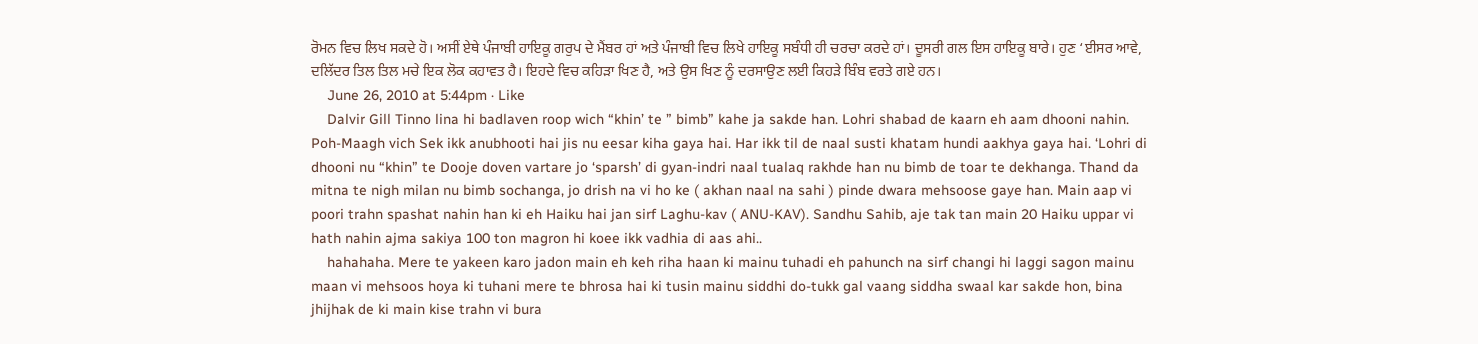ਰੋਮਨ ਵਿਚ ਲਿਖ ਸਕਦੇ ਹੋ। ਅਸੀਂ ਏਥੇ ਪੰਜਾਬੀ ਹਾਇਕੂ ਗਰੁਪ ਦੇ ਮੈਂਬਰ ਹਾਂ ਅਤੇ ਪੰਜਾਬੀ ਵਿਚ ਲਿਖੇ ਹਾਇਕੂ ਸਬੰਧੀ ਹੀ ਚਰਚਾ ਕਰਦੇ ਹਾਂ। ਦੂਸਰੀ ਗਲ ਇਸ ਹਾਇਕੂ ਬਾਰੇ। ਹੁਣ ‘ਈਸਰ ਆਵੇ, ਦਲਿੱਦਰ ਤਿਲ ਤਿਲ ਮਚੇ ਇਕ ਲੋਕ ਕਹਾਵਤ ਹੈ। ਇਹਦੇ ਵਿਚ ਕਹਿੜਾ ਖਿਣ ਹੈ, ਅਤੇ ਉਸ ਖਿਣ ਨੂੰ ਦਰਸਾਉਣ ਲਈ ਕਿਹੜੇ ਬਿੰਬ ਵਰਤੇ ਗਏ ਹਨ।
    June 26, 2010 at 5:44pm · Like
    Dalvir Gill Tinno lina hi badlaven roop wich “khin’ te ” bimb” kahe ja sakde han. Lohri shabad de kaarn eh aam dhooni nahin. Poh-Maagh vich Sek ikk anubhooti hai jis nu eesar kiha gaya hai. Har ikk til de naal susti khatam hundi aakhya gaya hai. ‘Lohri di dhooni nu “khin” te Dooje doven vartare jo ‘sparsh’ di gyan-indri naal tualaq rakhde han nu bimb de toar te dekhanga. Thand da mitna te nigh milan nu bimb sochanga, jo drish na vi ho ke ( akhan naal na sahi ) pinde dwara mehsoose gaye han. Main aap vi poori trahn spashat nahin han ki eh Haiku hai jan sirf Laghu-kav ( ANU-KAV). Sandhu Sahib, aje tak tan main 20 Haiku uppar vi hath nahin ajma sakiya 100 ton magron hi koee ikk vadhia di aas ahi..
    hahahaha. Mere te yakeen karo jadon main eh keh riha haan ki mainu tuhadi eh pahunch na sirf changi hi laggi sagon mainu maan vi mehsoos hoya ki tuhani mere te bhrosa hai ki tusin mainu siddhi do-tukk gal vaang siddha swaal kar sakde hon, bina jhijhak de ki main kise trahn vi bura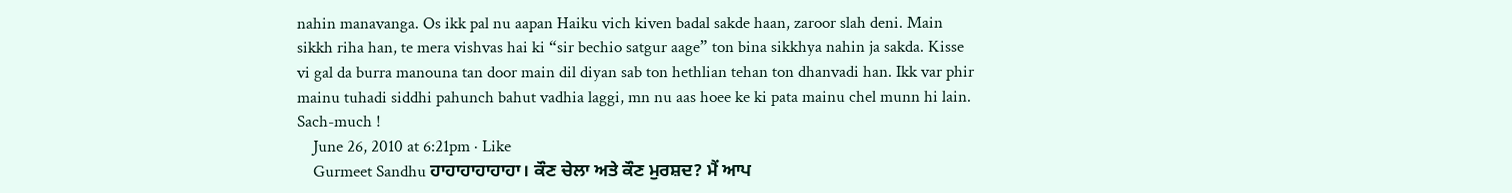nahin manavanga. Os ikk pal nu aapan Haiku vich kiven badal sakde haan, zaroor slah deni. Main sikkh riha han, te mera vishvas hai ki “sir bechio satgur aage” ton bina sikkhya nahin ja sakda. Kisse vi gal da burra manouna tan door main dil diyan sab ton hethlian tehan ton dhanvadi han. Ikk var phir mainu tuhadi siddhi pahunch bahut vadhia laggi, mn nu aas hoee ke ki pata mainu chel munn hi lain. Sach-much !
    June 26, 2010 at 6:21pm · Like
    Gurmeet Sandhu ਹਾਹਾਹਾਹਾਹਾਹਾ। ਕੌਣ ਚੇਲਾ ਅਤੇ ਕੌਣ ਮੁਰਸ਼ਦ? ਮੈਂ ਆਪ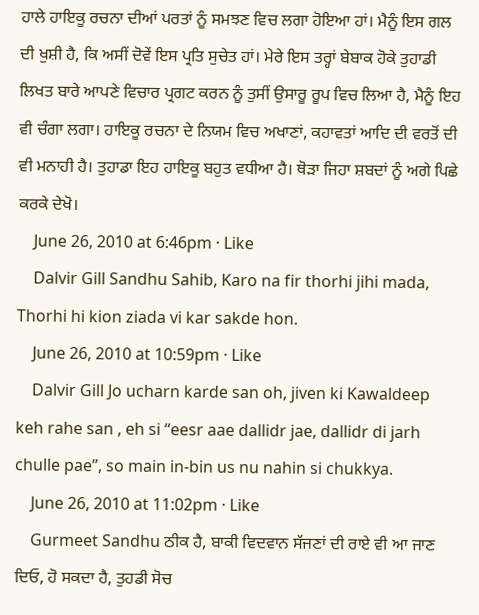ਹਾਲੇ ਹਾਇਕੂ ਰਚਨਾ ਦੀਆਂ ਪਰਤਾਂ ਨੂੰ ਸਮਝਣ ਵਿਚ ਲਗਾ ਹੋਇਆ ਹਾਂ। ਮੈਨੂੰ ਇਸ ਗਲ ਦੀ ਖੁਸ਼ੀ ਹੈ, ਕਿ ਅਸੀਂ ਦੋਵੇਂ ਇਸ ਪ੍ਰਤਿ ਸੁਚੇਤ ਹਾਂ। ਮੇਰੇ ਇਸ ਤਰ੍ਹਾਂ ਬੇਬਾਕ ਹੋਕੇ ਤੁਹਾਡੀ ਲਿਖਤ ਬਾਰੇ ਆਪਣੇ ਵਿਚਾਰ ਪ੍ਰਗਟ ਕਰਨ ਨੂੰ ਤੁਸੀਂ ਉਸਾਰੂ ਰੂਪ ਵਿਚ ਲਿਆ ਹੈ, ਮੈਨੂੰ ਇਹ ਵੀ ਚੰਗਾ ਲਗਾ। ਹਾਇਕੂ ਰਚਨਾ ਦੇ ਨਿਯਮ ਵਿਚ ਅਖਾਣਾਂ, ਕਹਾਵਤਾਂ ਆਦਿ ਦੀ ਵਰਤੋਂ ਦੀ ਵੀ ਮਨਾਹੀ ਹੈ। ਤੁਹਾਡਾ ਇਹ ਹਾਇਕੂ ਬਹੁਤ ਵਧੀਆ ਹੈ। ਥੋੜਾ ਜਿਹਾ ਸ਼ਬਦਾਂ ਨੂੰ ਅਗੇ ਪਿਛੇ ਕਰਕੇ ਦੇਖੋ।
    June 26, 2010 at 6:46pm · Like
    Dalvir Gill Sandhu Sahib, Karo na fir thorhi jihi mada, Thorhi hi kion ziada vi kar sakde hon.
    June 26, 2010 at 10:59pm · Like
    Dalvir Gill Jo ucharn karde san oh, jiven ki Kawaldeep keh rahe san , eh si “eesr aae dallidr jae, dallidr di jarh chulle pae”, so main in-bin us nu nahin si chukkya.
    June 26, 2010 at 11:02pm · Like
    Gurmeet Sandhu ਠੀਕ ਹੈ, ਬਾਕੀ ਵਿਦਵਾਨ ਸੱਜਣਾਂ ਦੀ ਰਾਏ ਵੀ ਆ ਜਾਣ ਦਿਓ, ਹੋ ਸਕਦਾ ਹੈ, ਤੁਹਡੀ ਸੋਚ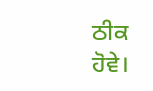ਠੀਕ ਹੋਵੇ।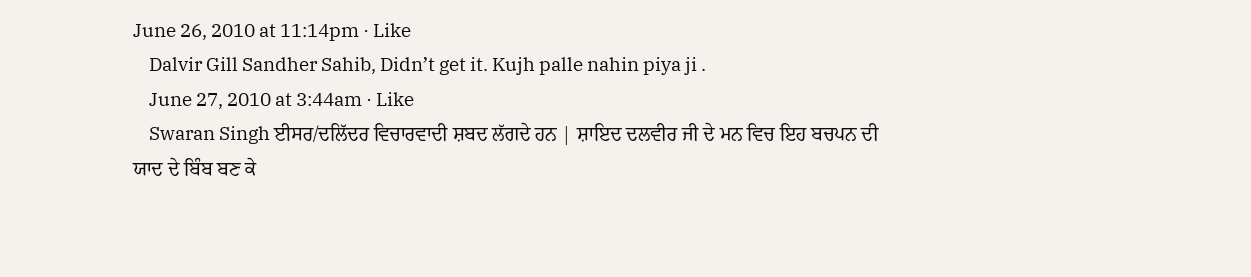June 26, 2010 at 11:14pm · Like
    Dalvir Gill Sandher Sahib, Didn’t get it. Kujh palle nahin piya ji .
    June 27, 2010 at 3:44am · Like
    Swaran Singh ਈਸਰ/ਦਲਿੱਦਰ ਵਿਚਾਰਵਾਦੀ ਸ਼ਬਦ ਲੱਗਦੇ ਹਨ | ਸ਼ਾਇਦ ਦਲਵੀਰ ਜੀ ਦੇ ਮਨ ਵਿਚ ਇਹ ਬਚਪਨ ਦੀ ਯਾਦ ਦੇ ਬਿੰਬ ਬਣ ਕੇ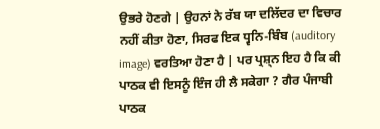ਉਭਰੇ ਹੋਣਗੇ | ਉਹਨਾਂ ਨੇ ਰੱਬ ਯਾ ਦਲਿੱਦਰ ਦਾ ਵਿਚਾਰ ਨਹੀਂ ਕੀਤਾ ਹੋਣਾ, ਸਿਰਫ ਇਕ ਧ੍ਵਨਿ-ਬਿੰਬ (auditory image) ਵਰਤਿਆ ਹੋਣਾ ਹੈ | ਪਰ ਪ੍ਰਸ਼੍ਨ ਇਹ ਹੈ ਕਿ ਕੀ ਪਾਠਕ ਵੀ ਇਸਨੂੰ ਇੰਜ ਹੀ ਲੈ ਸਕੇਗਾ ? ਗੈਰ ਪੰਜਾਬੀ ਪਾਠਕ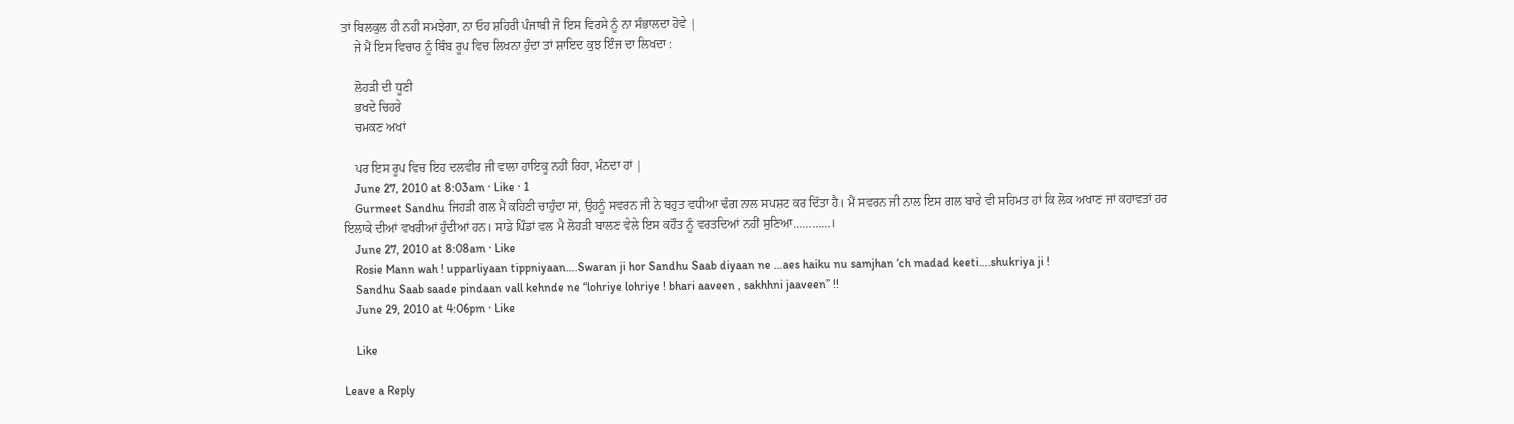ਤਾਂ ਬਿਲਕੁਲ ਹੀ ਨਹੀ ਸਮਝੇਗਾ, ਨਾ ਓਹ ਸ਼ਹਿਰੀ ਪੰਜਾਬੀ ਜੋ ਇਸ ਵਿਰਸੇ ਨੂੰ ਨਾ ਸੰਭਾਲਦਾ ਹੋਵੇ |
    ਜੇ ਮੈਂ ਇਸ ਵਿਚਾਰ ਨੂੰ ਬਿੰਬ ਰੂਪ ਵਿਚ ਲਿਖਨਾ ਹੁੰਦਾ ਤਾਂ ਸ਼ਾਇਦ ਕੁਝ ਇੰਜ ਦਾ ਲਿਖਦਾ :

    ਲੋਹੜੀ ਦੀ ਧੂਣੀ
    ਭਖਦੇ ਚਿਹਰੇ
    ਚਮਕਣ ਅਖਾਂ

    ਪਰ ਇਸ ਰੂਪ ਵਿਚ ਇਹ ਦਲਵੀਰ ਜੀ ਵਾਲਾ ਹਾਇਕੂ ਨਹੀਂ ਰਿਹਾ, ਮੰਨਦਾ ਹਾਂ |
    June 27, 2010 at 8:03am · Like · 1
    Gurmeet Sandhu ਜਿਹੜੀ ਗਲ ਮੈਂ ਕਹਿਣੀ ਚਾਹੁੰਦਾ ਸਾਂ, ਉਹਨੂੰ ਸਵਰਨ ਜੀ ਨੇ ਬਹੁਤ ਵਧੀਆ ਢੰਗ ਨਾਲ ਸਪਸ਼ਟ ਕਰ ਦਿੱਤਾ ਹੈ। ਮੈਂ ਸਵਰਨ ਜੀ ਨਾਲ ਇਸ ਗਲ ਬਾਰੇ ਵੀ ਸਹਿਮਤ ਹਾਂ ਕਿ ਲੋਕ ਅਖਾਣ ਜਾਂ ਕਹਾਵਤਾਂ ਹਰ ਇਲਾਕੇ ਦੀਆਂ ਵਖਰੀਆਂ ਹੁੰਦੀਆਂ ਹਨ। ਸਾਡੇ ਪਿੰਡਾਂ ਵਲ ਮੈ ਲੋਹੜੀ ਬਾਲਣ ਵੇਲੇ ਇਸ ਕਹੌਤ ਨੂੰ ਵਰਤਦਿਆਂ ਨਹੀਂ ਸੁਣਿਆ…………।
    June 27, 2010 at 8:08am · Like
    Rosie Mann wah ! upparliyaan tippniyaan….Swaran ji hor Sandhu Saab diyaan ne …aes haiku nu samjhan ‘ch madad keeti….shukriya ji !
    Sandhu Saab saade pindaan vall kehnde ne “lohriye lohriye ! bhari aaveen , sakhhni jaaveen” !!
    June 29, 2010 at 4:06pm · Like

    Like

Leave a Reply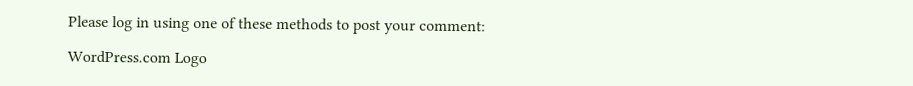Please log in using one of these methods to post your comment:

WordPress.com Logo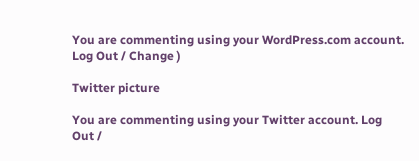You are commenting using your WordPress.com account. Log Out / Change )

Twitter picture

You are commenting using your Twitter account. Log Out /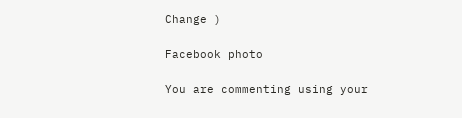Change )

Facebook photo

You are commenting using your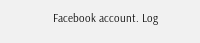Facebook account. Log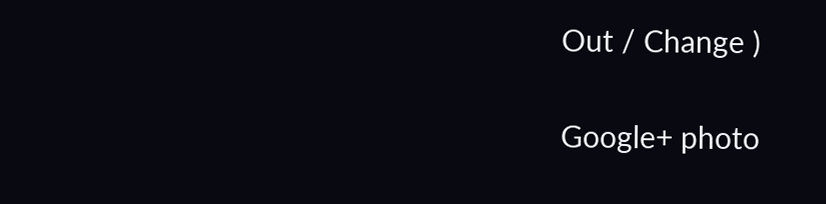Out / Change )

Google+ photo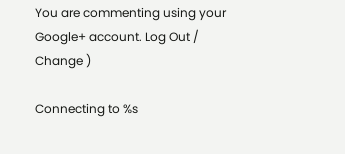You are commenting using your Google+ account. Log Out / Change )

Connecting to %s